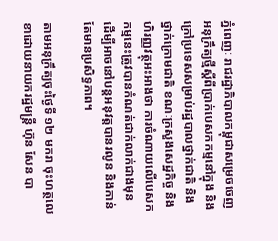ភ្នំពេញៈ រាជរដ្ឋាភិបាលកម្ពុជាសម្រេចចេញអនុក្រឹត្យថ្មីស្តីពីប្រាក់បេសកកម្មនៅក្នុង និងក្រៅប្រទេសសម្រាប់រដ្ឋបាលថ្នាក់ជាតិ និងថ្នាក់ក្រោមជាតិ ខណៈក្រសួងសេដ្ឋកិច្ច និងហិរញ្ញវត្ថុអះអាងថា ការចំណាយលើបេសកកម្មនេះត្រូវបានកំណត់ជាក់លាក់ជាងមុន ដើម្បីអាចនៅបន្តអនុវត្តបានរលូន និងកាន់តែមានប្រសិទ្ធភាព។

តាមអនុក្រឹត្យចុះថ្ងៃទី ១២ មករា ចុះហត្ថលេខាដោយនាយករដ្ឋមន្ត្រី ហ៊ុន សែន បា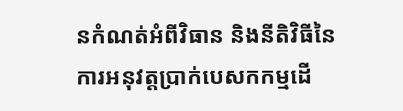នកំណត់អំពីវិធាន និងនីតិវិធីនៃការអនុវត្តប្រាក់បេសកកម្មដើ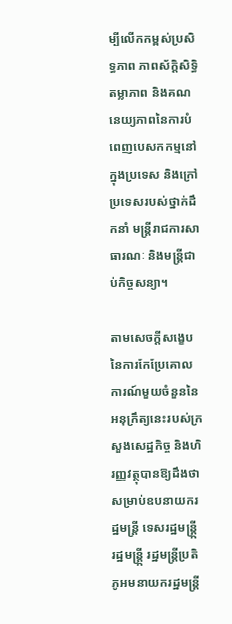ម្បីលើកកម្ពស់ប្រសិទ្ធភាព ភាពស័ក្តិសិទ្ធិ តម្លាភាព និងគណនេយ្យភាពនៃការបំពេញបេសកកម្មនៅក្នុងប្រទេស និងក្រៅប្រទេសរបស់ថ្នាក់ដឹកនាំ មន្ត្រីរាជការសាធារណៈ និងមន្ត្រីជាប់កិច្ចសន្យា។

តាមសេចក្តីសង្ខេបនៃការកែប្រែគោលការណ៍មួយចំនួននៃអនុក្រឹត្យនេះរបស់ក្រសួងសេដ្ឋកិច្ច និងហិរញ្ញវត្ថុបានឱ្យដឹងថា សម្រាប់ឧបនាយករដ្ឋមន្ត្រី ទេសរដ្ឋមន្ត្រី្ក រដ្ឋមន្ត្រី្ក រដ្ឋមន្ត្រីប្រតិភូអមនាយករដ្ឋមន្ត្រី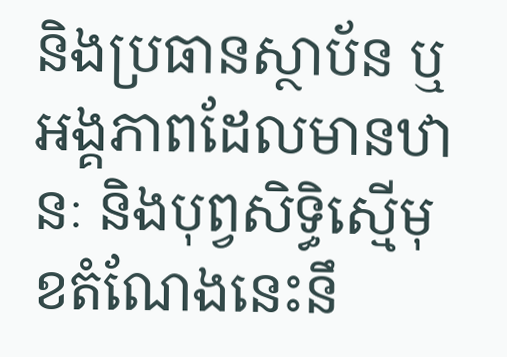និងប្រធានស្ថាប័ន ឬអង្គភាពដែលមានឋានៈ និងបុព្វសិទ្ធិស្មើមុខតំណែងនេះនឹ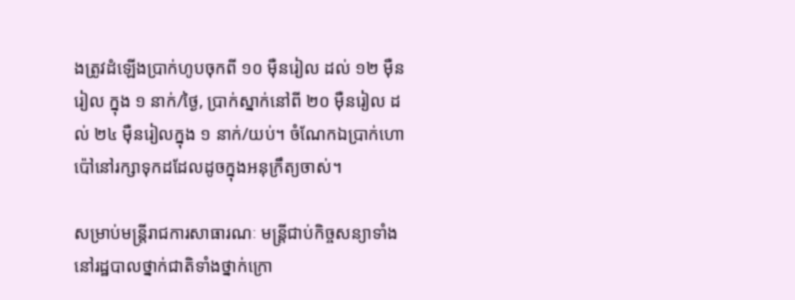ងត្រូវដំឡើងប្រាក់ហូបចុកពី ១០ ម៉ឺនរៀល ដល់ ១២ ម៉ឺនរៀល ក្នុង ១ នាក់/ថ្ងៃ, ប្រាក់ស្នាក់នៅពី ២០ ម៉ឺនរៀល ដល់ ២៤ ម៉ឺនរៀលក្នុង ១ នាក់/យប់។ ចំណែកឯប្រាក់ហោប៉ៅនៅរក្សាទុកដដែលដូចក្នុងអនុក្រឹត្យចាស់។

សម្រាប់មន្ត្រីរាជការសាធារណៈ មន្ត្រីជាប់កិច្ចសន្យាទាំងនៅរដ្ឋបាលថ្នាក់ជាតិទាំងថ្នាក់ក្រោ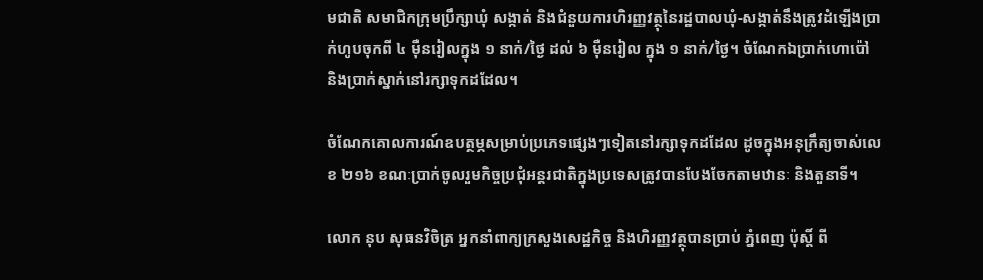មជាតិ សមាជិកក្រុមប្រឹក្សាឃុំ សង្កាត់ និងជំនួយការហិរញ្ញវត្ថុនៃរដ្ឋបាលឃុំ-សង្កាត់នឹងត្រូវដំឡើងប្រាក់ហូបចុកពី ៤ ម៉ឺនរៀលក្នុង ១ នាក់/ថ្ងៃ ដល់ ៦ ម៉ឺនរៀល ក្នុង ១ នាក់/ថ្ងៃ។ ចំណែកឯប្រាក់ហោប៉ៅ និងប្រាក់ស្នាក់នៅរក្សាទុកដដែល។

ចំណែកគោលការណ៍ឧបត្ថម្ភសម្រាប់ប្រភេទផ្សេងៗទៀតនៅរក្សាទុកដដែល ដូចក្នុងអនុក្រឹត្យចាស់លេខ ២១៦ ខណៈប្រាក់ចូលរួមកិច្ចប្រជុំអន្តរជាតិក្នុងប្រទេសត្រូវបានបែងចែកតាមឋានៈ និងតួនាទី។

លោក នុប សុធនវិចិត្រ អ្នកនាំពាក្យក្រសួងសេដ្ឋកិច្ច និងហិរញ្ញវត្ថុបានប្រាប់ ភ្នំពេញ ប៉ុស្តិ៍ ពី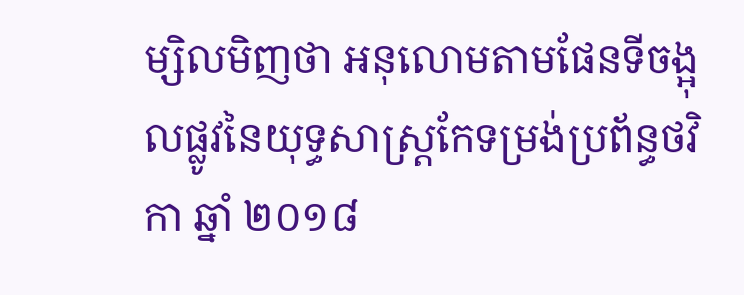ម្សិលមិញថា អនុលោមតាមផែនទីចង្អុលផ្លូវនៃយុទ្ធសាស្ត្រកែទម្រង់ប្រព័ន្ធថវិកា ឆ្នាំ ២០១៨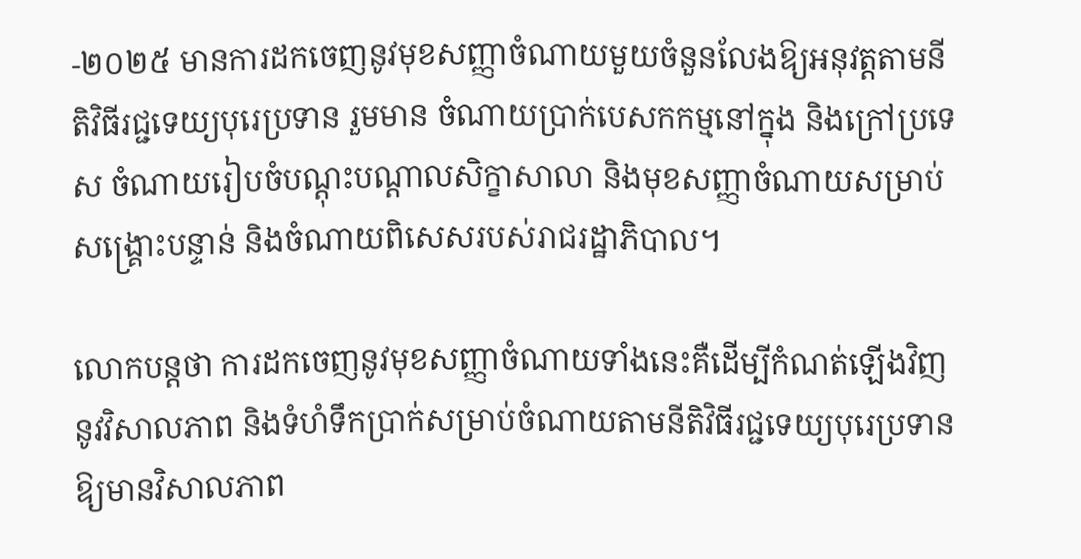-២០២៥ មានការដកចេញនូវមុខសញ្ញាចំណាយមួយចំនួនលែងឱ្យអនុវត្តតាមនីតិវិធីរជ្ជទេយ្យបុរេប្រទាន រួមមាន ចំណាយប្រាក់បេសកកម្មនៅក្នុង និងក្រៅប្រទេស ចំណាយរៀបចំបណ្តុះបណ្តាលសិក្ខាសាលា និងមុខសញ្ញាចំណាយសម្រាប់សង្គ្រោះបន្ទាន់ និងចំណាយពិសេសរបស់រាជរដ្ឋាភិបាល។

លោកបន្តថា ការដកចេញនូវមុខសញ្ញាចំណាយទាំងនេះគឺដើម្បីកំណត់ឡើងវិញនូវវិសាលភាព និងទំហំទឹកប្រាក់សម្រាប់ចំណាយតាមនីតិវិធីរជ្ជទេយ្យបុរេប្រទានឱ្យមានវិសាលភាព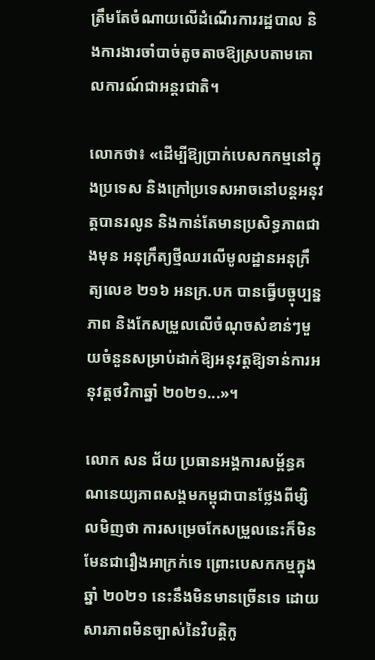ត្រឹមតែចំណាយលើដំណើរការរដ្ឋបាល និងការងារចាំបាច់តូចតាចឱ្យស្របតាមគោលការណ៍ជាអន្តរជាតិ។

លោកថា៖ «ដើម្បីឱ្យប្រាក់បេសកកម្មនៅក្នុងប្រទេស និងក្រៅប្រទេសអាចនៅបន្តអនុវត្តបានរលូន និងកាន់តែមានប្រសិទ្ធភាពជាងមុន អនុក្រឹត្យថ្មីឈរលើមូលដ្ឋានអនុក្រឹត្យលេខ ២១៦ អនក្រ.បក បានធ្វើបច្ចុប្បន្នភាព និងកែសម្រួលលើចំណុចសំខាន់ៗមួយចំនួនសម្រាប់ដាក់ឱ្យអនុវត្តឱ្យទាន់ការអនុវត្តថវិកាឆ្នាំ ២០២១...»។

លោក សន ជ័យ ប្រធានអង្គការសម្ព័ន្ធគណនេយ្យភាពសង្គមកម្ពុជាបានថ្លែងពីម្សិលមិញថា ការសម្រេចកែសម្រួលនេះក៏មិនមែនជារឿងអាក្រក់ទេ ព្រោះបេសកកម្មក្នុងឆ្នាំ ២០២១ នេះនឹងមិនមានច្រើនទេ ដោយសារភាពមិនច្បាស់នៃវិបត្តិកូ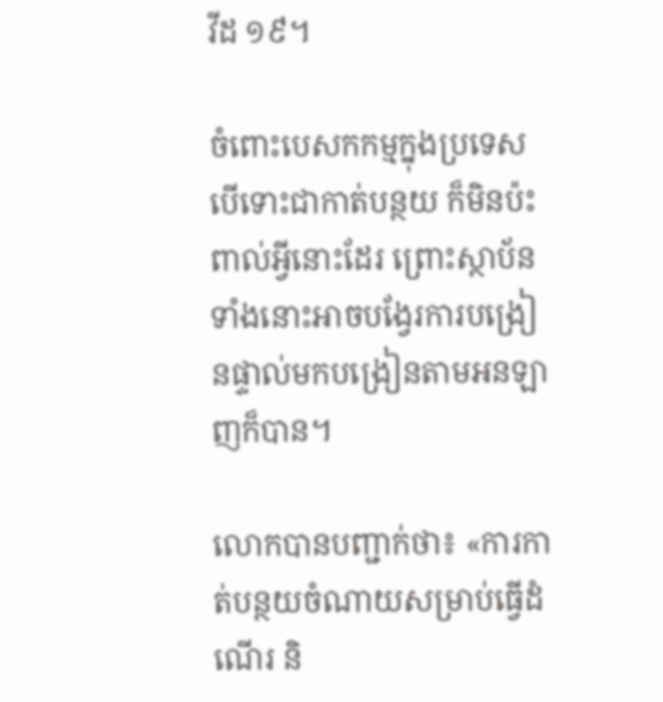វីដ ១៩។

ចំពោះបេសកកម្មក្នុងប្រទេស បើទោះជាកាត់បន្ថយ ក៏មិនប៉ះពាល់អ្វីនោះដែរ ព្រោះស្ថាប័នទាំងនោះអាចបង្វែរការបង្រៀនផ្ទាល់មកបង្រៀនតាមអនឡាញក៏បាន។

លោកបានបញ្ជាក់ថា៖ «ការកាត់បន្ថយចំណាយសម្រាប់ធ្វើដំណើរ និ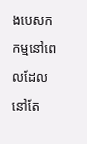ងបេសកកម្មនៅពេលដែលនៅតែ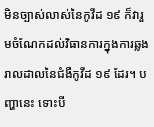មិនច្បាស់លាស់នៃកូវីដ ១៩ ក៏វារួមចំណែកដល់វិធានការក្នុងការឆ្លងរាលដាលនៃជំងឺកូវីដ ១៩ ដែរ។ បញ្ហានេះ ទោះបី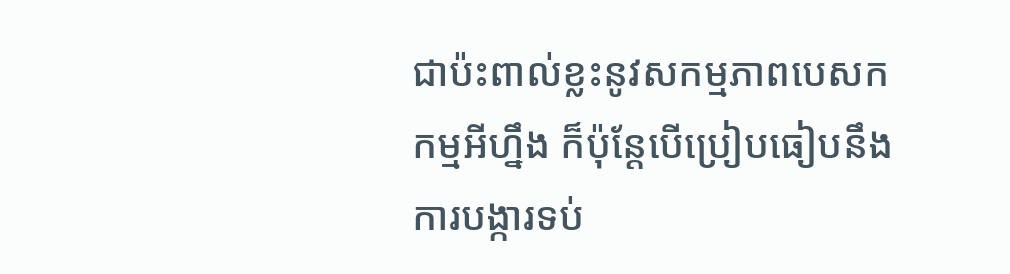ជាប៉ះពាល់ខ្លះនូវសកម្មភាពបេសកកម្មអីហ្នឹង ក៏ប៉ុន្តែបើប្រៀបធៀបនឹងការបង្ការទប់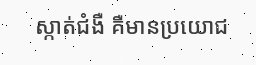ស្កាត់ជំងឺ គឺមានប្រយោជ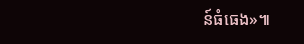ន៍ធំធេង»៕